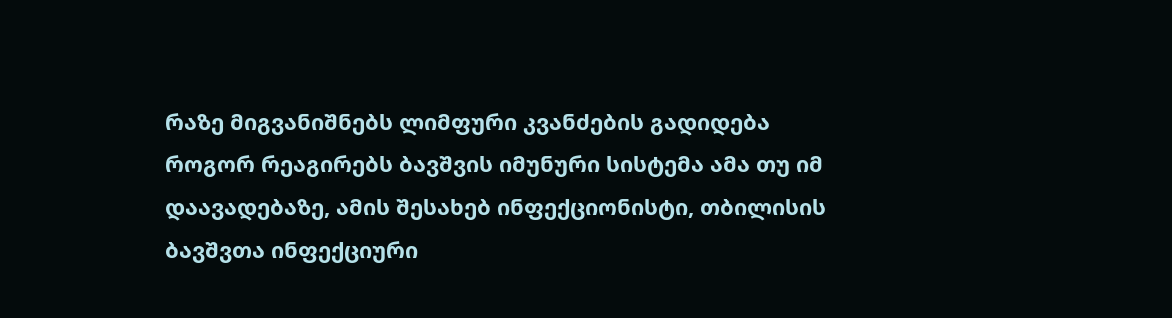რაზე მიგვანიშნებს ლიმფური კვანძების გადიდება
როგორ რეაგირებს ბავშვის იმუნური სისტემა ამა თუ იმ დაავადებაზე, ამის შესახებ ინფექციონისტი, თბილისის ბავშვთა ინფექციური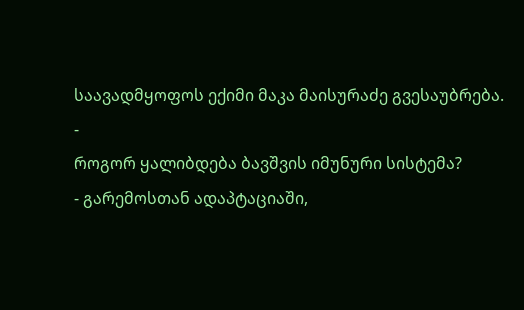საავადმყოფოს ექიმი მაკა მაისურაძე გვესაუბრება.
-
როგორ ყალიბდება ბავშვის იმუნური სისტემა?
- გარემოსთან ადაპტაციაში,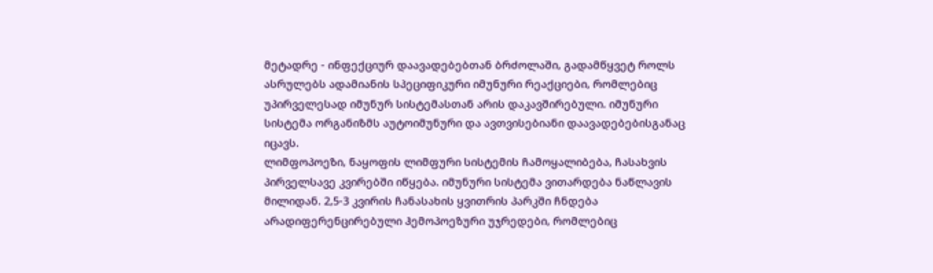მეტადრე - ინფექციურ დაავადებებთან ბრძოლაში, გადამწყვეტ როლს ასრულებს ადამიანის სპეციფიკური იმუნური რეაქციები, რომლებიც უპირველესად იმუნურ სისტემასთან არის დაკავშირებული. იმუნური სისტემა ორგანიზმს აუტოიმუნური და ავთვისებიანი დაავადებებისგანაც იცავს.
ლიმფოპოეზი, ნაყოფის ლიმფური სისტემის ჩამოყალიბება, ჩასახვის პირველსავე კვირებში იწყება. იმუნური სისტემა ვითარდება ნაწლავის მილიდან. 2,5-3 კვირის ჩანასახის ყვითრის პარკში ჩნდება არადიფერენცირებული ჰემოპოეზური უჯრედები, რომლებიც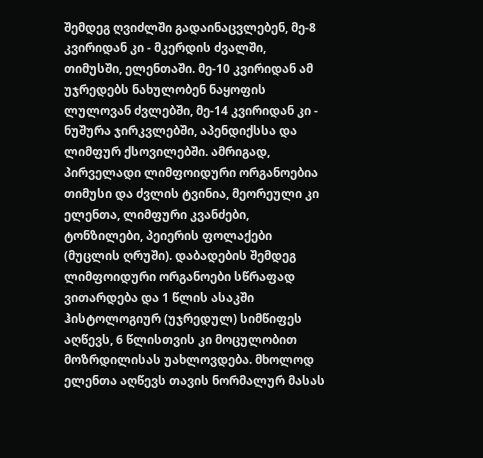შემდეგ ღვიძლში გადაინაცვლებენ, მე-8 კვირიდან კი - მკერდის ძვალში, თიმუსში, ელენთაში. მე-10 კვირიდან ამ უჯრედებს ნახულობენ ნაყოფის ლულოვან ძვლებში, მე-14 კვირიდან კი - ნუშურა ჯირკვლებში, აპენდიქსსა და ლიმფურ ქსოვილებში. ამრიგად, პირველადი ლიმფოიდური ორგანოებია თიმუსი და ძვლის ტვინია, მეორეული კი ელენთა, ლიმფური კვანძები, ტონზილები, პეიერის ფოლაქები (მუცლის ღრუში). დაბადების შემდეგ ლიმფოიდური ორგანოები სწრაფად ვითარდება და 1 წლის ასაკში ჰისტოლოგიურ (უჯრედულ) სიმწიფეს აღწევს, 6 წლისთვის კი მოცულობით მოზრდილისას უახლოვდება. მხოლოდ ელენთა აღწევს თავის ნორმალურ მასას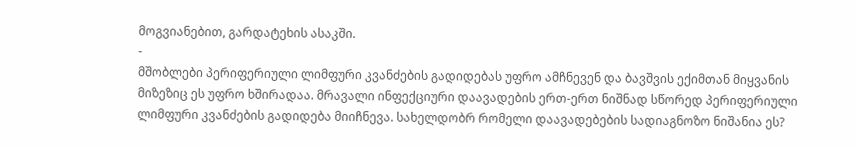მოგვიანებით, გარდატეხის ასაკში.
-
მშობლები პერიფერიული ლიმფური კვანძების გადიდებას უფრო ამჩნევენ და ბავშვის ექიმთან მიყვანის მიზეზიც ეს უფრო ხშირადაა. მრავალი ინფექციური დაავადების ერთ-ერთ ნიშნად სწორედ პერიფერიული ლიმფური კვანძების გადიდება მიიჩნევა. სახელდობრ რომელი დაავადებების სადიაგნოზო ნიშანია ეს?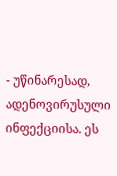- უწინარესად, ადენოვირუსული ინფექციისა. ეს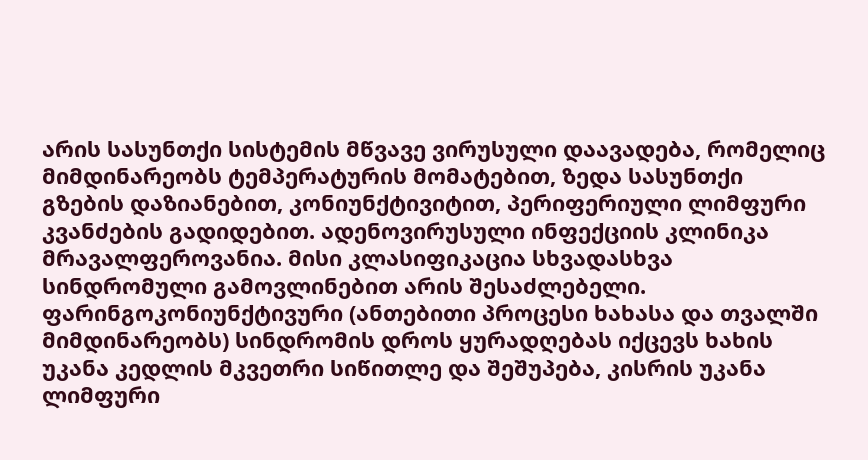არის სასუნთქი სისტემის მწვავე ვირუსული დაავადება, რომელიც მიმდინარეობს ტემპერატურის მომატებით, ზედა სასუნთქი გზების დაზიანებით, კონიუნქტივიტით, პერიფერიული ლიმფური კვანძების გადიდებით. ადენოვირუსული ინფექციის კლინიკა მრავალფეროვანია. მისი კლასიფიკაცია სხვადასხვა სინდრომული გამოვლინებით არის შესაძლებელი.
ფარინგოკონიუნქტივური (ანთებითი პროცესი ხახასა და თვალში მიმდინარეობს) სინდრომის დროს ყურადღებას იქცევს ხახის უკანა კედლის მკვეთრი სიწითლე და შეშუპება, კისრის უკანა ლიმფური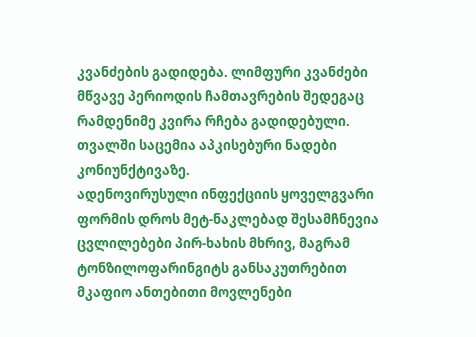კვანძების გადიდება. ლიმფური კვანძები მწვავე პერიოდის ჩამთავრების შედეგაც რამდენიმე კვირა რჩება გადიდებული. თვალში საცემია აპკისებური ნადები კონიუნქტივაზე.
ადენოვირუსული ინფექციის ყოველგვარი ფორმის დროს მეტ-ნაკლებად შესამჩნევია ცვლილებები პირ-ხახის მხრივ, მაგრამ ტონზილოფარინგიტს განსაკუთრებით მკაფიო ანთებითი მოვლენები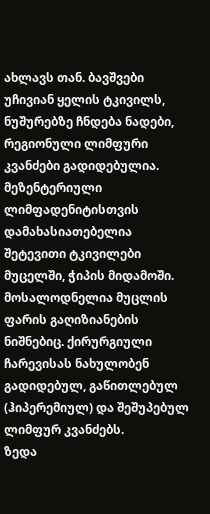ახლავს თან. ბავშვები უჩივიან ყელის ტკივილს, ნუშურებზე ჩნდება ნადები, რეგიონული ლიმფური კვანძები გადიდებულია.
მეზენტერიული ლიმფადენიტისთვის დამახასიათებელია შეტევითი ტკივილები მუცელში, ჭიპის მიდამოში. მოსალოდნელია მუცლის ფარის გაღიზიანების ნიშნებიც. ქირურგიული ჩარევისას ნახულობენ გადიდებულ, გაწითლებულ (ჰიპერემიულ) და შეშუპებულ ლიმფურ კვანძებს.
ზედა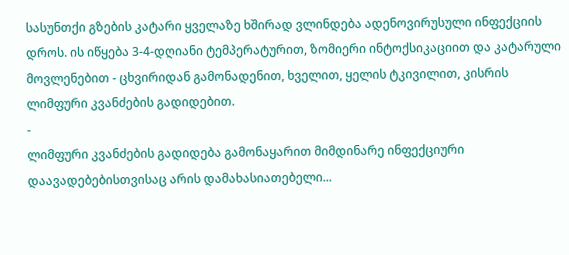სასუნთქი გზების კატარი ყველაზე ხშირად ვლინდება ადენოვირუსული ინფექციის დროს. ის იწყება 3-4-დღიანი ტემპერატურით, ზომიერი ინტოქსიკაციით და კატარული მოვლენებით - ცხვირიდან გამონადენით, ხველით, ყელის ტკივილით, კისრის ლიმფური კვანძების გადიდებით.
-
ლიმფური კვანძების გადიდება გამონაყარით მიმდინარე ინფექციური დაავადებებისთვისაც არის დამახასიათებელი...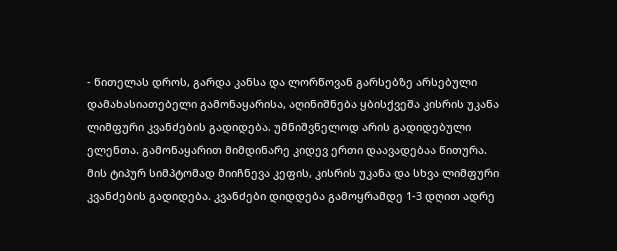- წითელას დროს, გარდა კანსა და ლორწოვან გარსებზე არსებული დამახასიათებელი გამონაყარისა, აღინიშნება ყბისქვეშა კისრის უკანა ლიმფური კვანძების გადიდება. უმნიშვნელოდ არის გადიდებული ელენთა. გამონაყარით მიმდინარე კიდევ ერთი დაავადებაა წითურა. მის ტიპურ სიმპტომად მიიჩნევა კეფის, კისრის უკანა და სხვა ლიმფური კვანძების გადიდება. კვანძები დიდდება გამოყრამდე 1-3 დღით ადრე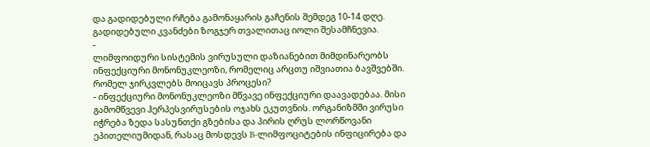და გადიდებული რჩება გამონაყარის გაჩენის შემდეგ 10-14 დღე. გადიდებული კვანძები ზოგჯერ თვალითაც იოლი შესამჩნევია.
-
ლიმფოიდური სისტემის ვირუსული დაზიანებით მიმდინარეობს ინფექციური მონონუკლეოზი, რომელიც არცთუ იშვიათია ბავშვებში. რომელ ჯირკვლებს მოიცავს პროცესი?
- ინფექციური მონონუკლეოზი მწვავე ინფექციური დაავადებაა. მისი გამომწვევი ჰერპესვირუსების ოჯახს ეკუთვნის. ორგანიზმში ვირუსი იჭრება ზედა სასუნთქი გზებისა და პირის ღრუს ლორწოვანი ეპითელიუმიდან, რასაც მოსდევს B-ლიმფოციტების ინფიცირება და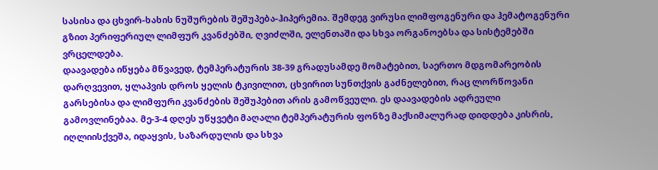სასისა და ცხვირ-ხახის ნუშურების შეშუპება-ჰიპერემია. შემდეგ ვირუსი ლიმფოგენური და ჰემატოგენური გზით პერიფერიულ ლიმფურ კვანძებში, ღვიძლში, ელენთაში და სხვა ორგანოებსა და სისტემებში ვრცელდება.
დაავადება იწყება მწვავედ, ტემპერატურის 38-39 გრადუსამდე მომატებით, საერთო მდგომარეობის დარღვევით, ყლაპვის დროს ყელის ტკივილით, ცხვირით სუნთქვის გაძნელებით, რაც ლორწოვანი გარსებისა და ლიმფური კვანძების შეშუპებით არის გამოწვეული. ეს დაავადების ადრეული გამოვლინებაა. მე-3-4 დღეს უწყვეტი მაღალი ტემპერატურის ფონზე მაქსიმალურად დიდდება კისრის, იღლიისქვეშა, იდაყვის, საზარდულის და სხვა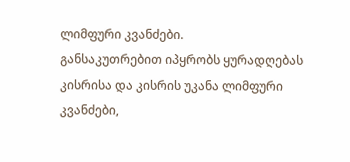ლიმფური კვანძები.
განსაკუთრებით იპყრობს ყურადღებას კისრისა და კისრის უკანა ლიმფური კვანძები,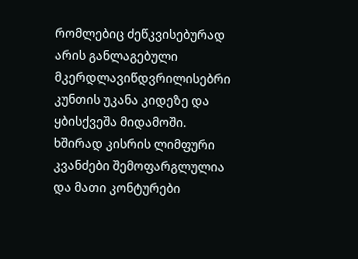რომლებიც ძეწკვისებურად არის განლაგებული მკერდლავიწდვრილისებრი კუნთის უკანა კიდეზე და ყბისქვეშა მიდამოში. ხშირად კისრის ლიმფური კვანძები შემოფარგლულია და მათი კონტურები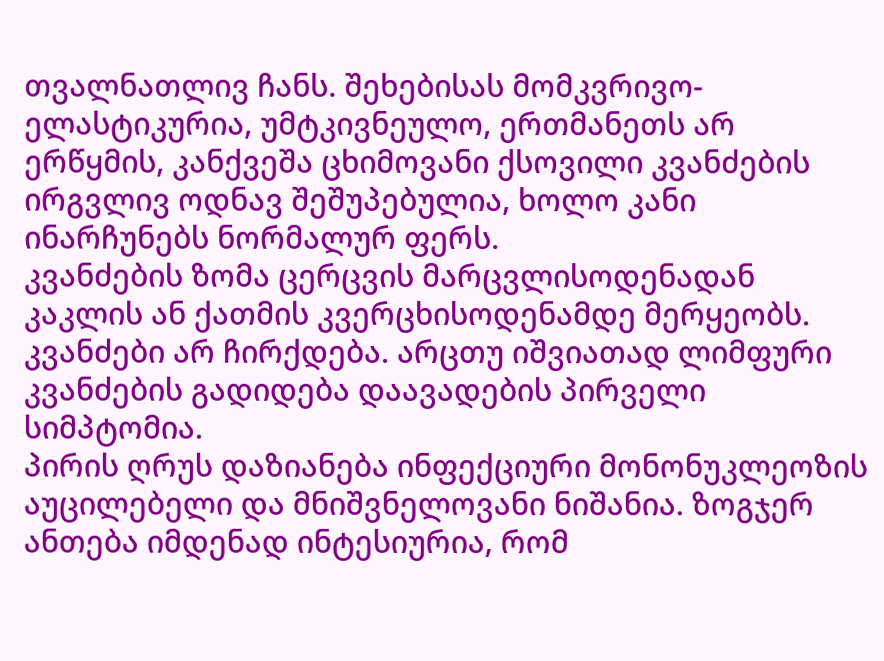თვალნათლივ ჩანს. შეხებისას მომკვრივო-ელასტიკურია, უმტკივნეულო, ერთმანეთს არ ერწყმის, კანქვეშა ცხიმოვანი ქსოვილი კვანძების ირგვლივ ოდნავ შეშუპებულია, ხოლო კანი ინარჩუნებს ნორმალურ ფერს.
კვანძების ზომა ცერცვის მარცვლისოდენადან კაკლის ან ქათმის კვერცხისოდენამდე მერყეობს. კვანძები არ ჩირქდება. არცთუ იშვიათად ლიმფური კვანძების გადიდება დაავადების პირველი სიმპტომია.
პირის ღრუს დაზიანება ინფექციური მონონუკლეოზის აუცილებელი და მნიშვნელოვანი ნიშანია. ზოგჯერ ანთება იმდენად ინტესიურია, რომ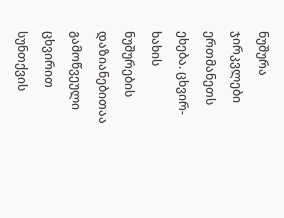ნუშურა ჯირკვლები ერთმანეთს ეხება. ცხვირ-ხახის ნუშურების დაზიანებითაა გამოწვეული ცხვირით სუნთქვის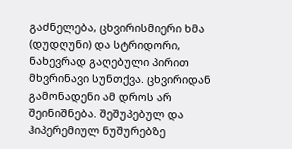გაძნელება, ცხვირისმიერი ხმა (დუდღუნი) და სტრიდორი, ნახევრად გაღებული პირით მხვრინავი სუნთქვა. ცხვირიდან გამონადენი ამ დროს არ შეინიშნება. შეშუპებულ და ჰიპერემიულ ნუშურებზე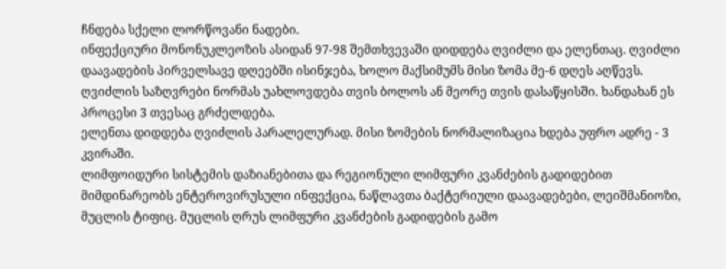ჩნდება სქელი ლორწოვანი ნადები.
ინფექციური მონონუკლეოზის ასიდან 97-98 შემთხვევაში დიდდება ღვიძლი და ელენთაც. ღვიძლი დაავადების პირველსავე დღეებში ისინჯება, ხოლო მაქსიმუმს მისი ზომა მე-6 დღეს აღწევს. ღვიძლის საზღვრები ნორმას უახლოვდება თვის ბოლოს ან მეორე თვის დასაწყისში. ხანდახან ეს პროცესი 3 თვესაც გრძელდება.
ელენთა დიდდება ღვიძლის პარალელურად. მისი ზომების ნორმალიზაცია ხდება უფრო ადრე - 3 კვირაში.
ლიმფოიდური სისტემის დაზიანებითა და რეგიონული ლიმფური კვანძების გადიდებით მიმდინარეობს ენტეროვირუსული ინფექცია, ნაწლავთა ბაქტერიული დაავადებები, ლეიშმანიოზი, მუცლის ტიფიც. მუცლის ღრუს ლიმფური კვანძების გადიდების გამო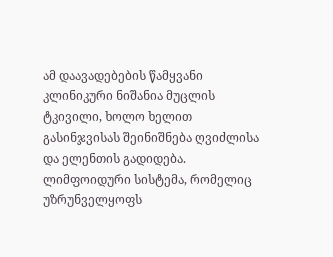ამ დაავადებების წამყვანი კლინიკური ნიშანია მუცლის ტკივილი, ხოლო ხელით გასინჯვისას შეინიშნება ღვიძლისა და ელენთის გადიდება.
ლიმფოიდური სისტემა, რომელიც უზრუნველყოფს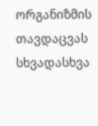ორგანიზმის თავდაცვას სხვადასხვა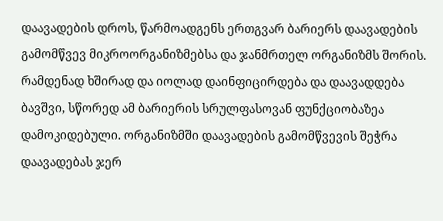დაავადების დროს, წარმოადგენს ერთგვარ ბარიერს დაავადების გამომწვევ მიკროორგანიზმებსა და ჯანმრთელ ორგანიზმს შორის. რამდენად ხშირად და იოლად დაინფიცირდება და დაავადდება ბავშვი, სწორედ ამ ბარიერის სრულფასოვან ფუნქციობაზეა დამოკიდებული. ორგანიზმში დაავადების გამომწვევის შეჭრა დაავადებას ჯერ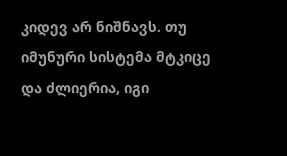კიდევ არ ნიშნავს. თუ იმუნური სისტემა მტკიცე და ძლიერია, იგი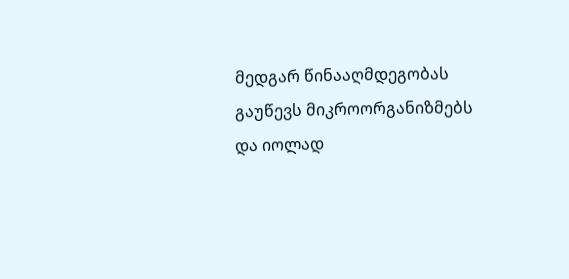მედგარ წინააღმდეგობას გაუწევს მიკროორგანიზმებს და იოლად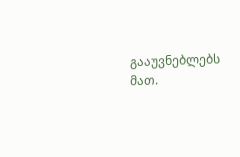გააუვნებლებს მათ.